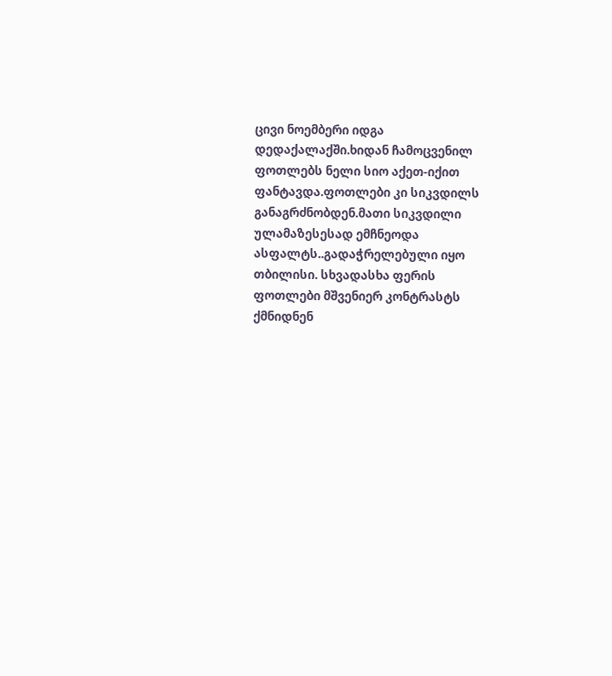ცივი ნოემბერი იდგა დედაქალაქში.ხიდან ჩამოცვენილ ფოთლებს ნელი სიო აქეთ-იქით ფანტავდა.ფოთლები კი სიკვდილს განაგრძნობდენ.მათი სიკვდილი ულამაზესესად ემჩნეოდა ასფალტს..გადაჭრელებული იყო თბილისი. სხვადასხა ფერის ფოთლები მშვენიერ კონტრასტს ქმნიდნენ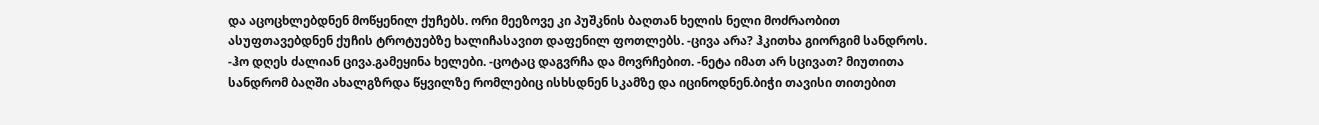და აცოცხლებდნენ მოწყენილ ქუჩებს. ორი მეეზოვე კი პუშკნის ბაღთან ხელის ნელი მოძრაობით ასუფთავებდნენ ქუჩის ტროტუებზე ხალიჩასავით დაფენილ ფოთლებს. -ცივა არა? ჰკითხა გიორგიმ სანდროს. -ჰო დღეს ძალიან ცივა.გამეყინა ხელები. -ცოტაც დაგვრჩა და მოვრჩებით. -ნეტა იმათ არ სცივათ? მიუთითა სანდრომ ბაღში ახალგზრდა წყვილზე რომლებიც ისხსდნენ სკამზე და იცინოდნენ.ბიჭი თავისი თითებით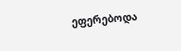ეფერებოდა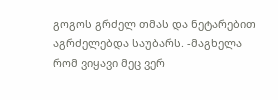გოგოს გრძელ თმას და ნეტარებით აგრძელებდა საუბარს. -მაგხელა რომ ვიყავი მეც ვერ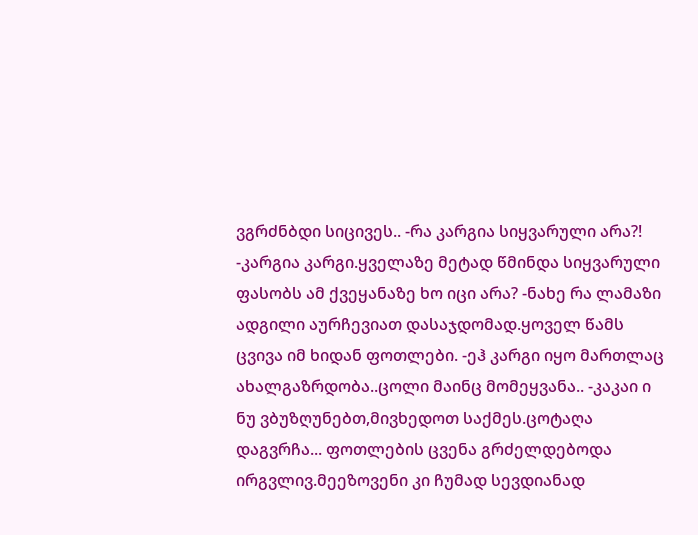ვგრძნბდი სიცივეს.. -რა კარგია სიყვარული არა?! -კარგია კარგი.ყველაზე მეტად წმინდა სიყვარული ფასობს ამ ქვეყანაზე ხო იცი არა? -ნახე რა ლამაზი ადგილი აურჩევიათ დასაჯდომად.ყოველ წამს ცვივა იმ ხიდან ფოთლები. -ეჰ კარგი იყო მართლაც ახალგაზრდობა..ცოლი მაინც მომეყვანა.. -კაკაი ი ნუ ვბუზღუნებთ,მივხედოთ საქმეს.ცოტაღა დაგვრჩა... ფოთლების ცვენა გრძელდებოდა ირგვლივ.მეეზოვენი კი ჩუმად სევდიანად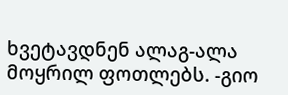ხვეტავდნენ ალაგ-ალა მოყრილ ფოთლებს. -გიო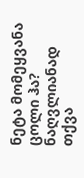ნეტა მომეყვანა ცოლი ჰა? ნაღვლიანად თქვა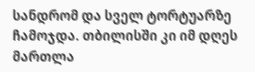სანდრომ და სველ ტორტუარზე ჩამოჯდა. თბილისში კი იმ დღეს მართლა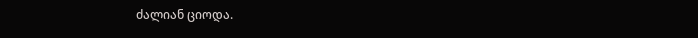ძალიან ციოდა.